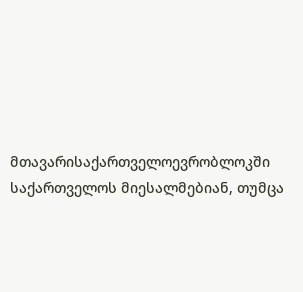მთავარისაქართველოევრობლოკში საქართველოს მიესალმებიან, თუმცა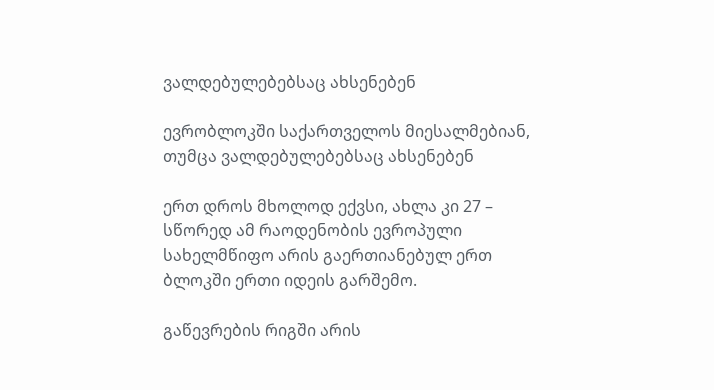ვალდებულებებსაც ახსენებენ

ევრობლოკში საქართველოს მიესალმებიან, თუმცა ვალდებულებებსაც ახსენებენ

ერთ დროს მხოლოდ ექვსი, ახლა კი 27 – სწორედ ამ რაოდენობის ევროპული სახელმწიფო არის გაერთიანებულ ერთ ბლოკში ერთი იდეის გარშემო.

გაწევრების რიგში არის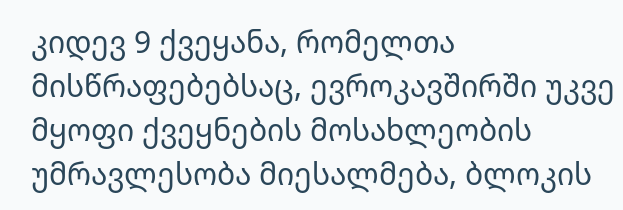კიდევ 9 ქვეყანა, რომელთა მისწრაფებებსაც, ევროკავშირში უკვე მყოფი ქვეყნების მოსახლეობის უმრავლესობა მიესალმება, ბლოკის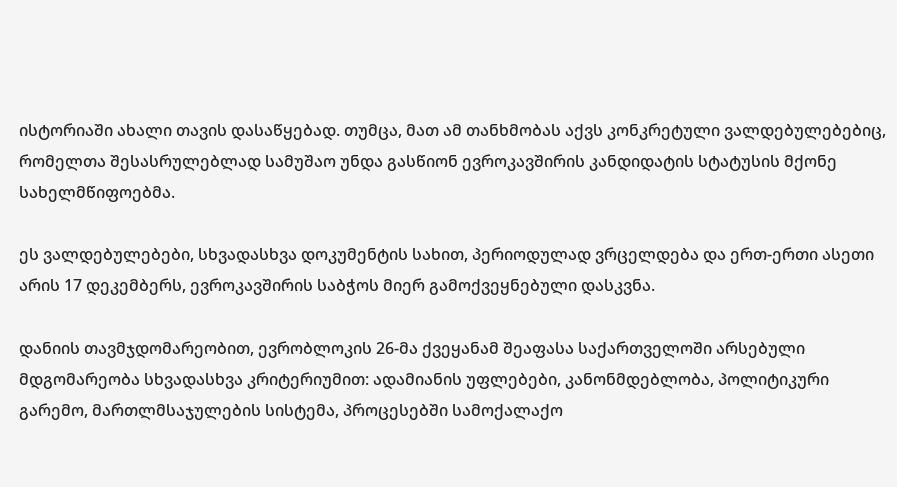ისტორიაში ახალი თავის დასაწყებად. თუმცა, მათ ამ თანხმობას აქვს კონკრეტული ვალდებულებებიც, რომელთა შესასრულებლად სამუშაო უნდა გასწიონ ევროკავშირის კანდიდატის სტატუსის მქონე სახელმწიფოებმა.

ეს ვალდებულებები, სხვადასხვა დოკუმენტის სახით, პერიოდულად ვრცელდება და ერთ-ერთი ასეთი არის 17 დეკემბერს, ევროკავშირის საბჭოს მიერ გამოქვეყნებული დასკვნა.

დანიის თავმჯდომარეობით, ევრობლოკის 26-მა ქვეყანამ შეაფასა საქართველოში არსებული მდგომარეობა სხვადასხვა კრიტერიუმით: ადამიანის უფლებები, კანონმდებლობა, პოლიტიკური გარემო, მართლმსაჯულების სისტემა, პროცესებში სამოქალაქო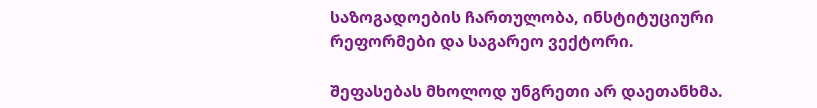საზოგადოების ჩართულობა, ინსტიტუციური რეფორმები და საგარეო ვექტორი.

შეფასებას მხოლოდ უნგრეთი არ დაეთანხმა.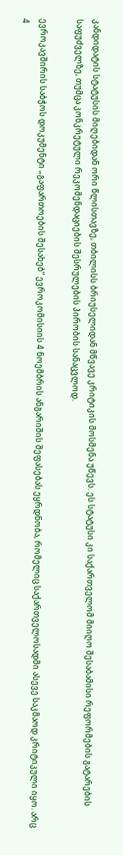კანდიდატის სტატუსის მიღებიდან ორი წლისთავზე, თბილისს ბრიუსელიდან მწვავე კრიტიკის მოსმენა უწევს. ეს სტატუსი კი საქართველომ მიიღო შესაბამისი რეფორმების გატარების საფუძველზე, თუმცა კონკრეტული რეკომენდაციების შესრულების პირობის სანაცვლოდ.

ევროკავშირის საბჭოს დოკუმენტი „გაფართოების შესახებ“ ევროკომისიის 4 ნოემბრის ანგარიშის შეფასებას ეყრდნობა, რომელიც საქართველოსადმი ასევე საკმაოდ კრიტიკული იყო. არც 4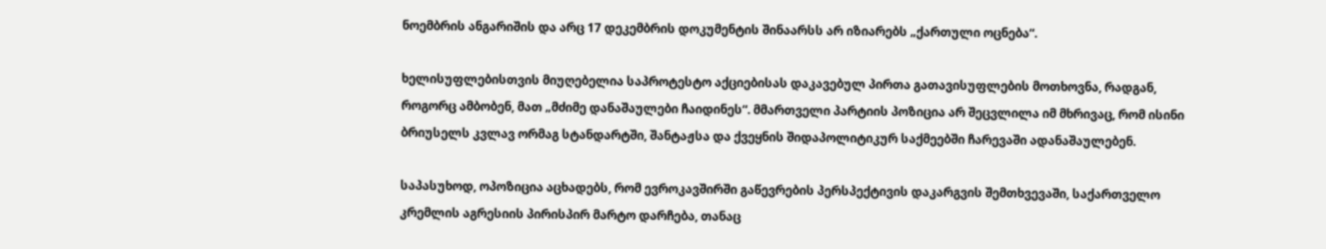ნოემბრის ანგარიშის და არც 17 დეკემბრის დოკუმენტის შინაარსს არ იზიარებს „ქართული ოცნება“.

ხელისუფლებისთვის მიუღებელია საპროტესტო აქციებისას დაკავებულ პირთა გათავისუფლების მოთხოვნა, რადგან, როგორც ამბობენ, მათ „მძიმე დანაშაულები ჩაიდინეს“. მმართველი პარტიის პოზიცია არ შეცვლილა იმ მხრივაც, რომ ისინი ბრიუსელს კვლავ ორმაგ სტანდარტში, შანტაჟსა და ქვეყნის შიდაპოლიტიკურ საქმეებში ჩარევაში ადანაშაულებენ.

საპასუხოდ, ოპოზიცია აცხადებს, რომ ევროკავშირში გაწევრების პერსპექტივის დაკარგვის შემთხვევაში, საქართველო კრემლის აგრესიის პირისპირ მარტო დარჩება, თანაც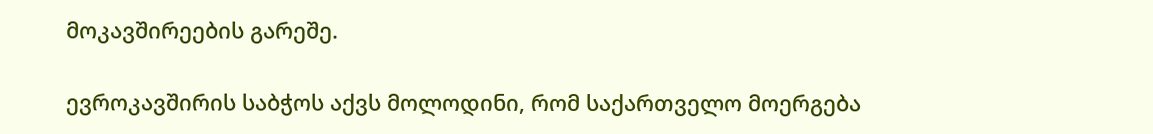მოკავშირეების გარეშე.

ევროკავშირის საბჭოს აქვს მოლოდინი, რომ საქართველო მოერგება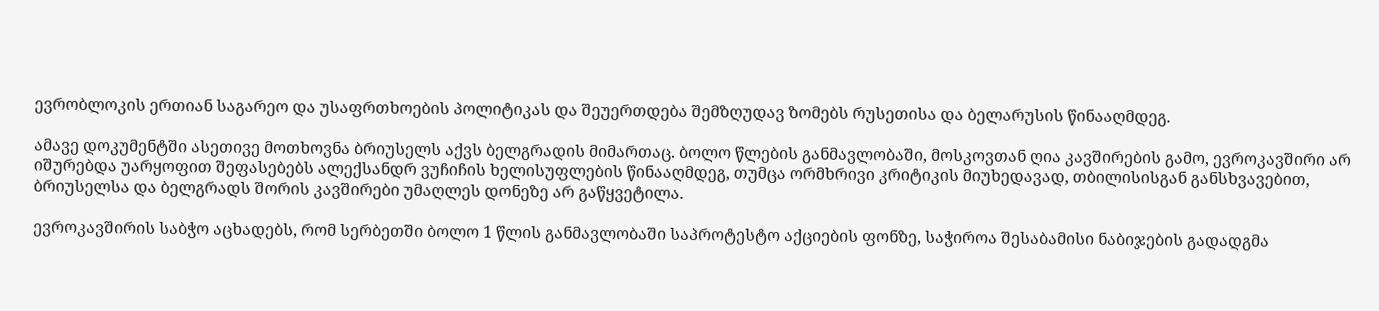ევრობლოკის ერთიან საგარეო და უსაფრთხოების პოლიტიკას და შეუერთდება შემზღუდავ ზომებს რუსეთისა და ბელარუსის წინააღმდეგ.

ამავე დოკუმენტში ასეთივე მოთხოვნა ბრიუსელს აქვს ბელგრადის მიმართაც. ბოლო წლების განმავლობაში, მოსკოვთან ღია კავშირების გამო, ევროკავშირი არ იშურებდა უარყოფით შეფასებებს ალექსანდრ ვუჩიჩის ხელისუფლების წინააღმდეგ, თუმცა ორმხრივი კრიტიკის მიუხედავად, თბილისისგან განსხვავებით, ბრიუსელსა და ბელგრადს შორის კავშირები უმაღლეს დონეზე არ გაწყვეტილა.

ევროკავშირის საბჭო აცხადებს, რომ სერბეთში ბოლო 1 წლის განმავლობაში საპროტესტო აქციების ფონზე, საჭიროა შესაბამისი ნაბიჯების გადადგმა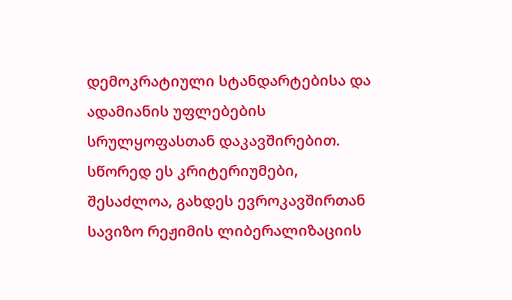დემოკრატიული სტანდარტებისა და ადამიანის უფლებების სრულყოფასთან დაკავშირებით. სწორედ ეს კრიტერიუმები, შესაძლოა, გახდეს ევროკავშირთან სავიზო რეჟიმის ლიბერალიზაციის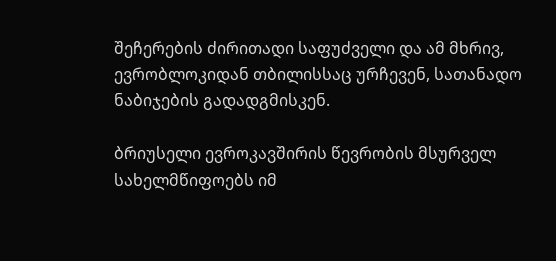შეჩერების ძირითადი საფუძველი და ამ მხრივ, ევრობლოკიდან თბილისსაც ურჩევენ, სათანადო ნაბიჯების გადადგმისკენ.

ბრიუსელი ევროკავშირის წევრობის მსურველ სახელმწიფოებს იმ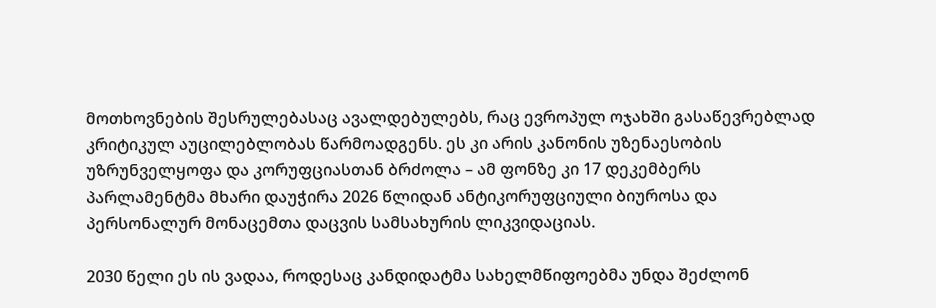მოთხოვნების შესრულებასაც ავალდებულებს, რაც ევროპულ ოჯახში გასაწევრებლად კრიტიკულ აუცილებლობას წარმოადგენს. ეს კი არის კანონის უზენაესობის უზრუნველყოფა და კორუფციასთან ბრძოლა – ამ ფონზე კი 17 დეკემბერს პარლამენტმა მხარი დაუჭირა 2026 წლიდან ანტიკორუფციული ბიუროსა და პერსონალურ მონაცემთა დაცვის სამსახურის ლიკვიდაციას.

2030 წელი ეს ის ვადაა, როდესაც კანდიდატმა სახელმწიფოებმა უნდა შეძლონ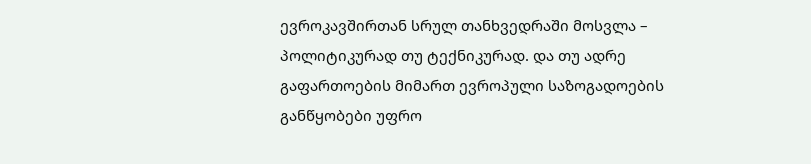ევროკავშირთან სრულ თანხვედრაში მოსვლა – პოლიტიკურად თუ ტექნიკურად. და თუ ადრე გაფართოების მიმართ ევროპული საზოგადოების განწყობები უფრო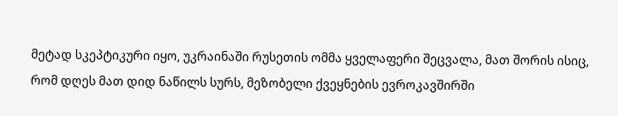მეტად სკეპტიკური იყო, უკრაინაში რუსეთის ომმა ყველაფერი შეცვალა, მათ შორის ისიც, რომ დღეს მათ დიდ ნაწილს სურს, მეზობელი ქვეყნების ევროკავშირში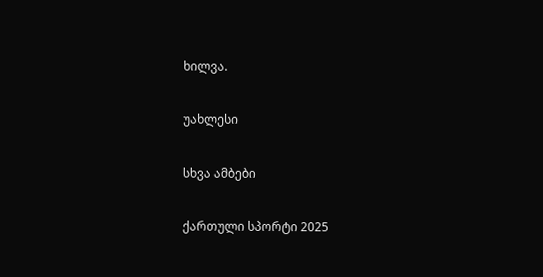ხილვა.

უახლესი

სხვა ამბები

ქართული სპორტი 2025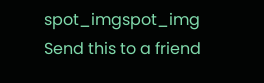spot_imgspot_img
Send this to a friend